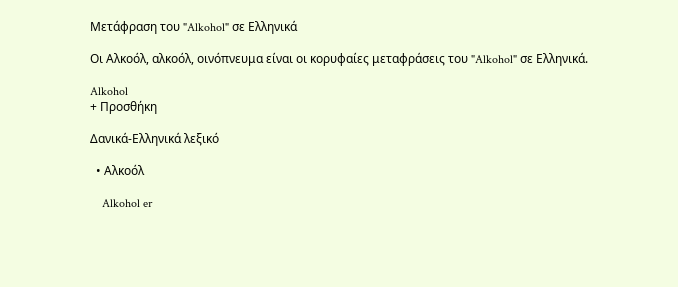Μετάφραση του "Alkohol" σε Ελληνικά

Οι Αλκοόλ, αλκοόλ, οινόπνευμα είναι οι κορυφαίες μεταφράσεις του "Alkohol" σε Ελληνικά.

Alkohol
+ Προσθήκη

Δανικά-Ελληνικά λεξικό

  • Αλκοόλ

    Alkohol er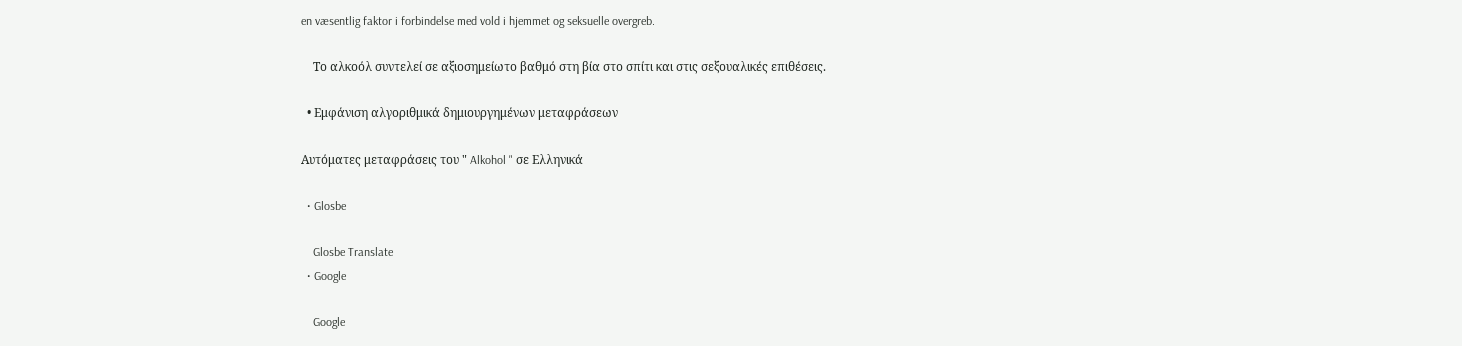en væsentlig faktor i forbindelse med vold i hjemmet og seksuelle overgreb.

    Το αλκοόλ συντελεί σε αξιοσημείωτο βαθμό στη βία στο σπίτι και στις σεξουαλικές επιθέσεις.

  • Εμφάνιση αλγοριθμικά δημιουργημένων μεταφράσεων

Αυτόματες μεταφράσεις του " Alkohol " σε Ελληνικά

  • Glosbe

    Glosbe Translate
  • Google

    Google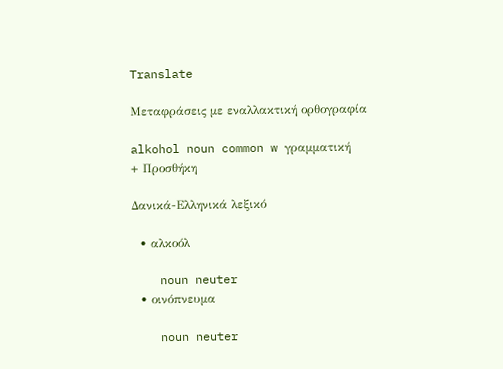Translate

Μεταφράσεις με εναλλακτική ορθογραφία

alkohol noun common w γραμματική
+ Προσθήκη

Δανικά-Ελληνικά λεξικό

  • αλκοόλ

    noun neuter
  • οινόπνευμα

    noun neuter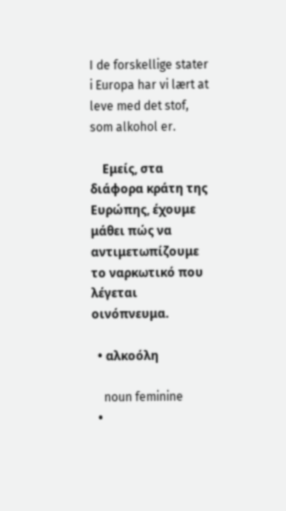I de forskellige stater i Europa har vi lært at leve med det stof, som alkohol er.

    Εμείς, στα διάφορα κράτη της Ευρώπης, έχουμε μάθει πώς να αντιμετωπίζουμε το ναρκωτικό που λέγεται οινόπνευμα.

  • αλκοόλη

    noun feminine
  •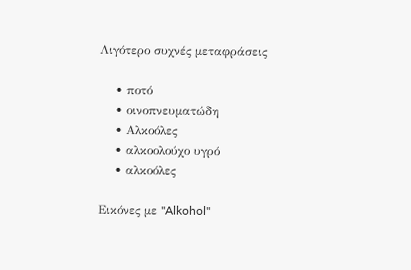Λιγότερο συχνές μεταφράσεις

    • ποτό
    • οινοπνευματώδη
    • Αλκοόλες
    • αλκοολούχο υγρό
    • αλκοόλες

Εικόνες με "Alkohol"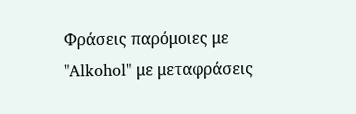Φράσεις παρόμοιες με "Alkohol" με μεταφράσεις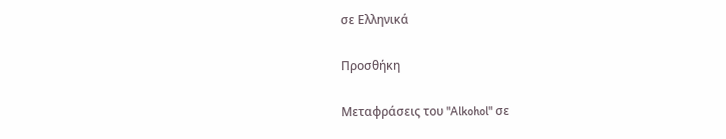σε Ελληνικά

Προσθήκη

Μεταφράσεις του "Alkohol" σε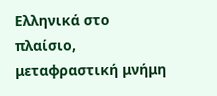Ελληνικά στο πλαίσιο, μεταφραστική μνήμη